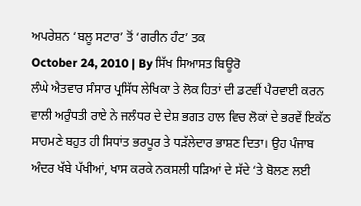ਅਪਰੇਸ਼ਨ ‘ਬਲੂ ਸਟਾਰ’ ਤੋਂ ‘ਗਰੀਨ ਹੰਟ’ ਤਕ
October 24, 2010 | By ਸਿੱਖ ਸਿਆਸਤ ਬਿਊਰੋ
ਲੰਘੇ ਐਤਵਾਰ ਸੰਸਾਰ ਪ੍ਰਸਿੱਧ ਲੇਖਿਕਾ ਤੇ ਲੋਕ ਹਿਤਾਂ ਦੀ ਡਟਵੀਂ ਪੈਰਵਾਈ ਕਰਨ ਵਾਲੀ ਅਰੁੰਧਤੀ ਰਾਏ ਨੇ ਜਲੰਧਰ ਦੇ ਦੇਸ਼ ਭਗਤ ਹਾਲ ਵਿਚ ਲੋਕਾਂ ਦੇ ਭਰਵੇਂ ਇਕੱਠ ਸਾਹਮਣੇ ਬਹੁਤ ਹੀ ਸਿਧਾਂਤ ਭਰਪੂਰ ਤੇ ਧੜੱਲੇਦਾਰ ਭਾਸ਼ਣ ਦਿਤਾ। ਉਹ ਪੰਜਾਬ ਅੰਦਰ ਖੱਬੇ ਪੱਖੀਆਂ, ਖਾਸ ਕਰਕੇ ਨਕਸਲੀ ਧੜਿਆਂ ਦੇ ਸੱਦੇ ‘ਤੇ ਬੋਲਣ ਲਈ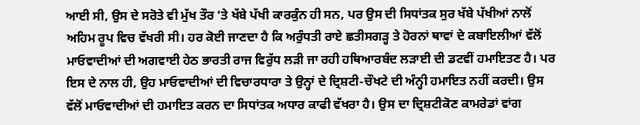ਆਈ ਸੀ, ਉਸ ਦੇ ਸਰੋਤੇ ਵੀ ਮੁੱਖ ਤੌਰ ‘ਤੇ ਖੱਬੇ ਪੱਖੀ ਕਾਰਕੁੰਨ ਹੀ ਸਨ, ਪਰ ਉਸ ਦੀ ਸਿਧਾਂਤਕ ਸੁਰ ਖੱਬੇ ਪੱਖੀਆਂ ਨਾਲੋਂ ਅਹਿਮ ਰੂਪ ਵਿਚ ਵੱਖਰੀ ਸੀ। ਹਰ ਕੋਈ ਜਾਣਦਾ ਹੈ ਕਿ ਅਰੁੰਧਤੀ ਰਾਏ ਛਤੀਸਗੜ੍ਹ ਤੇ ਹੋਰਨਾਂ ਥਾਵਾਂ ਦੇ ਕਬਾਇਲੀਆਂ ਵੱਲੋਂ ਮਾਓਵਾਦੀਆਂ ਦੀ ਅਗਵਾਈ ਹੇਠ ਭਾਰਤੀ ਰਾਜ ਵਿਰੁੱਧ ਲੜੀ ਜਾ ਰਹੀ ਹਥਿਆਰਬੰਦ ਲੜਾਈ ਦੀ ਡਟਵੀਂ ਹਮਾਇਤਣ ਹੈ। ਪਰ ਇਸ ਦੇ ਨਾਲ ਹੀ, ਉਹ ਮਾਓਵਾਦੀਆਂ ਦੀ ਵਿਚਾਰਧਾਰਾ ਤੇ ਉਨ੍ਹਾਂ ਦੇ ਦ੍ਰਿਸ਼ਟੀ-ਚੌਖਟੇ ਦੀ ਅੰਨ੍ਹੀ ਹਮਾਇਤ ਨਹੀਂ ਕਰਦੀ। ਉਸ ਵੱਲੋਂ ਮਾਓਵਾਦੀਆਂ ਦੀ ਹਮਾਇਤ ਕਰਨ ਦਾ ਸਿਧਾਂਤਕ ਅਧਾਰ ਕਾਫੀ ਵੱਖਰਾ ਹੈ। ਉਸ ਦਾ ਦ੍ਰਿਸ਼ਟੀਕੋਣ ਕਾਮਰੇਡਾਂ ਵਾਂਗ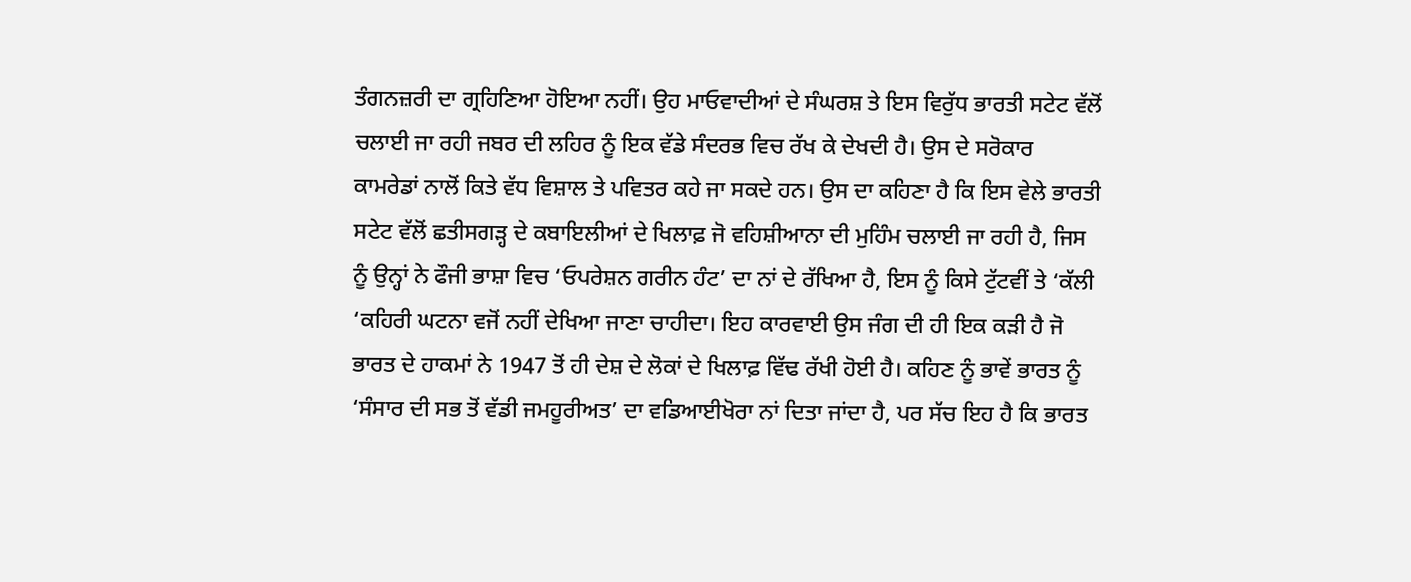ਤੰਗਨਜ਼ਰੀ ਦਾ ਗ੍ਰਹਿਣਿਆ ਹੋਇਆ ਨਹੀਂ। ਉਹ ਮਾਓਵਾਦੀਆਂ ਦੇ ਸੰਘਰਸ਼ ਤੇ ਇਸ ਵਿਰੁੱਧ ਭਾਰਤੀ ਸਟੇਟ ਵੱਲੋਂ ਚਲਾਈ ਜਾ ਰਹੀ ਜਬਰ ਦੀ ਲਹਿਰ ਨੂੰ ਇਕ ਵੱਡੇ ਸੰਦਰਭ ਵਿਚ ਰੱਖ ਕੇ ਦੇਖਦੀ ਹੈ। ਉਸ ਦੇ ਸਰੋਕਾਰ ਕਾਮਰੇਡਾਂ ਨਾਲੋਂ ਕਿਤੇ ਵੱਧ ਵਿਸ਼ਾਲ ਤੇ ਪਵਿਤਰ ਕਹੇ ਜਾ ਸਕਦੇ ਹਨ। ਉਸ ਦਾ ਕਹਿਣਾ ਹੈ ਕਿ ਇਸ ਵੇਲੇ ਭਾਰਤੀ ਸਟੇਟ ਵੱਲੋਂ ਛਤੀਸਗੜ੍ਹ ਦੇ ਕਬਾਇਲੀਆਂ ਦੇ ਖਿਲਾਫ਼ ਜੋ ਵਹਿਸ਼ੀਆਨਾ ਦੀ ਮੁਹਿੰਮ ਚਲਾਈ ਜਾ ਰਹੀ ਹੈ, ਜਿਸ ਨੂੰ ਉਨ੍ਹਾਂ ਨੇ ਫੌਜੀ ਭਾਸ਼ਾ ਵਿਚ ‘ਓਪਰੇਸ਼ਨ ਗਰੀਨ ਹੰਟ’ ਦਾ ਨਾਂ ਦੇ ਰੱਖਿਆ ਹੈ, ਇਸ ਨੂੰ ਕਿਸੇ ਟੁੱਟਵੀਂ ਤੇ ‘ਕੱਲੀ ‘ਕਹਿਰੀ ਘਟਨਾ ਵਜੋਂ ਨਹੀਂ ਦੇਖਿਆ ਜਾਣਾ ਚਾਹੀਦਾ। ਇਹ ਕਾਰਵਾਈ ਉਸ ਜੰਗ ਦੀ ਹੀ ਇਕ ਕੜੀ ਹੈ ਜੋ ਭਾਰਤ ਦੇ ਹਾਕਮਾਂ ਨੇ 1947 ਤੋਂ ਹੀ ਦੇਸ਼ ਦੇ ਲੋਕਾਂ ਦੇ ਖਿਲਾਫ਼ ਵਿੱਢ ਰੱਖੀ ਹੋਈ ਹੈ। ਕਹਿਣ ਨੂੰ ਭਾਵੇਂ ਭਾਰਤ ਨੂੰ ‘ਸੰਸਾਰ ਦੀ ਸਭ ਤੋਂ ਵੱਡੀ ਜਮਹੂਰੀਅਤ’ ਦਾ ਵਡਿਆਈਖੋਰਾ ਨਾਂ ਦਿਤਾ ਜਾਂਦਾ ਹੈ, ਪਰ ਸੱਚ ਇਹ ਹੈ ਕਿ ਭਾਰਤ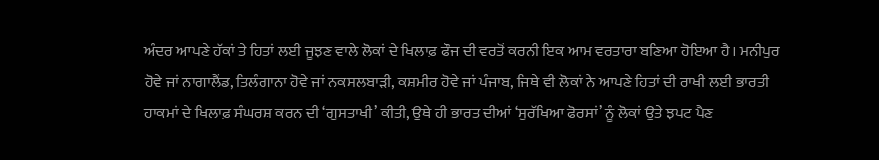ਅੰਦਰ ਆਪਣੇ ਹੱਕਾਂ ਤੇ ਹਿਤਾਂ ਲਈ ਜੂਝਣ ਵਾਲੇ ਲੋਕਾਂ ਦੇ ਖਿਲਾਫ਼ ਫੌਜ ਦੀ ਵਰਤੋਂ ਕਰਨੀ ਇਕ ਆਮ ਵਰਤਾਰਾ ਬਣਿਆ ਹੋਇਆ ਹੈ। ਮਨੀਪੁਰ ਹੋਵੇ ਜਾਂ ਨਾਗਾਲੈਂਡ, ਤਿਲੰਗਾਨਾ ਹੋਵੇ ਜਾਂ ਨਕਸਲਬਾੜੀ, ਕਸ਼ਮੀਰ ਹੋਵੇ ਜਾਂ ਪੰਜਾਬ, ਜਿਥੇ ਵੀ ਲੋਕਾਂ ਨੇ ਆਪਣੇ ਹਿਤਾਂ ਦੀ ਰਾਖੀ ਲਈ ਭਾਰਤੀ ਹਾਕਮਾਂ ਦੇ ਖਿਲਾਫ਼ ਸੰਘਰਸ਼ ਕਰਨ ਦੀ ‘ਗੁਸਤਾਖੀ’ ਕੀਤੀ, ਉਥੇ ਹੀ ਭਾਰਤ ਦੀਆਂ ‘ਸੁਰੱਖਿਆ ਫੋਰਸਾਂ’ ਨੂੰ ਲੋਕਾਂ ਉਤੇ ਝਪਟ ਪੈਣ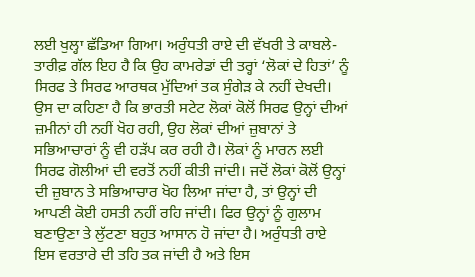ਲਈ ਖੁਲ੍ਹਾ ਛੱਡਿਆ ਗਿਆ। ਅਰੁੰਧਤੀ ਰਾਏ ਦੀ ਵੱਖਰੀ ਤੇ ਕਾਬਲੇ-ਤਾਰੀਫ਼ ਗੱਲ ਇਹ ਹੈ ਕਿ ਉਹ ਕਾਮਰੇਡਾਂ ਦੀ ਤਰ੍ਹਾਂ ‘ਲੋਕਾਂ ਦੇ ਹਿਤਾਂ’ ਨੂੰ ਸਿਰਫ ਤੇ ਸਿਰਫ ਆਰਥਕ ਮੁੱਦਿਆਂ ਤਕ ਸੁੰਗੇੜ ਕੇ ਨਹੀਂ ਦੇਖਦੀ। ਉਸ ਦਾ ਕਹਿਣਾ ਹੈ ਕਿ ਭਾਰਤੀ ਸਟੇਟ ਲੋਕਾਂ ਕੋਲੋਂ ਸਿਰਫ ਉਨ੍ਹਾਂ ਦੀਆਂ ਜ਼ਮੀਨਾਂ ਹੀ ਨਹੀਂ ਖੋਹ ਰਹੀ, ਉਹ ਲੋਕਾਂ ਦੀਆਂ ਜ਼ੁਬਾਨਾਂ ਤੇ ਸਭਿਆਚਾਰਾਂ ਨੂੰ ਵੀ ਹੜੱਪ ਕਰ ਰਹੀ ਹੈ। ਲੋਕਾਂ ਨੂੰ ਮਾਰਨ ਲਈ ਸਿਰਫ ਗੋਲੀਆਂ ਦੀ ਵਰਤੋਂ ਨਹੀਂ ਕੀਤੀ ਜਾਂਦੀ। ਜਦੋਂ ਲੋਕਾਂ ਕੋਲੋਂ ਉਨ੍ਹਾਂ ਦੀ ਜ਼ੁਬਾਨ ਤੇ ਸਭਿਆਚਾਰ ਖੋਹ ਲਿਆ ਜਾਂਦਾ ਹੈ, ਤਾਂ ਉਨ੍ਹਾਂ ਦੀ ਆਪਣੀ ਕੋਈ ਹਸਤੀ ਨਹੀਂ ਰਹਿ ਜਾਂਦੀ। ਫਿਰ ਉਨ੍ਹਾਂ ਨੂੰ ਗੁਲਾਮ ਬਣਾਉਣਾ ਤੇ ਲੁੱਟਣਾ ਬਹੁਤ ਆਸਾਨ ਹੋ ਜਾਂਦਾ ਹੈ। ਅਰੁੰਧਤੀ ਰਾਏ ਇਸ ਵਰਤਾਰੇ ਦੀ ਤਹਿ ਤਕ ਜਾਂਦੀ ਹੈ ਅਤੇ ਇਸ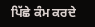ਪਿੱਛੇ ਕੰਮ ਕਰਦੇ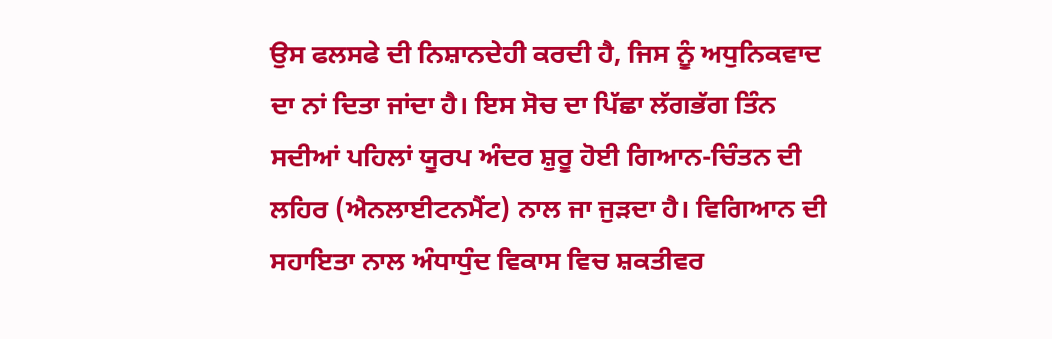ਉਸ ਫਲਸਫੇ ਦੀ ਨਿਸ਼ਾਨਦੇਹੀ ਕਰਦੀ ਹੈ, ਜਿਸ ਨੂੰ ਅਧੁਨਿਕਵਾਦ ਦਾ ਨਾਂ ਦਿਤਾ ਜਾਂਦਾ ਹੈ। ਇਸ ਸੋਚ ਦਾ ਪਿੱਛਾ ਲੱਗਭੱਗ ਤਿੰਨ ਸਦੀਆਂ ਪਹਿਲਾਂ ਯੂਰਪ ਅੰਦਰ ਸ਼ੁਰੂ ਹੋਈ ਗਿਆਨ-ਚਿੰਤਨ ਦੀ ਲਹਿਰ (ਐਨਲਾਈਟਨਮੈਂਟ) ਨਾਲ ਜਾ ਜੁੜਦਾ ਹੈ। ਵਿਗਿਆਨ ਦੀ ਸਹਾਇਤਾ ਨਾਲ ਅੰਧਾਧੁੰਦ ਵਿਕਾਸ ਵਿਚ ਸ਼ਕਤੀਵਰ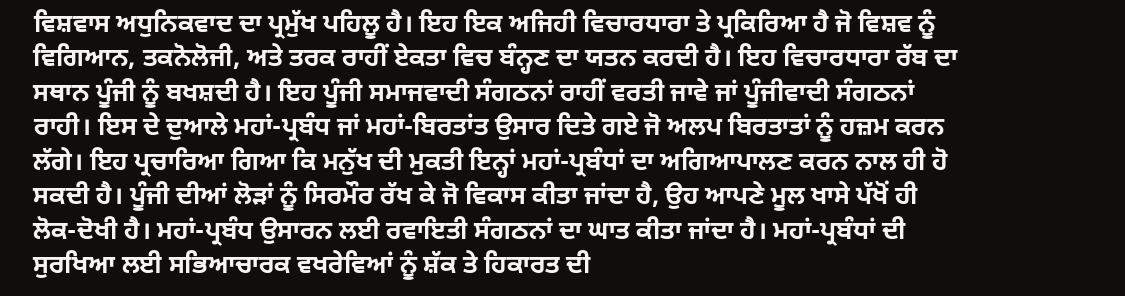ਵਿਸ਼ਵਾਸ ਅਧੁਨਿਕਵਾਦ ਦਾ ਪ੍ਰਮੁੱਖ ਪਹਿਲੂ ਹੈ। ਇਹ ਇਕ ਅਜਿਹੀ ਵਿਚਾਰਧਾਰਾ ਤੇ ਪ੍ਰਕਿਰਿਆ ਹੈ ਜੋ ਵਿਸ਼ਵ ਨੂੰ ਵਿਗਿਆਨ, ਤਕਨੋਲੋਜੀ, ਅਤੇ ਤਰਕ ਰਾਹੀਂ ਏਕਤਾ ਵਿਚ ਬੰਨ੍ਹਣ ਦਾ ਯਤਨ ਕਰਦੀ ਹੈ। ਇਹ ਵਿਚਾਰਧਾਰਾ ਰੱਬ ਦਾ ਸਥਾਨ ਪੂੰਜੀ ਨੂੰ ਬਖਸ਼ਦੀ ਹੈ। ਇਹ ਪੂੰਜੀ ਸਮਾਜਵਾਦੀ ਸੰਗਠਨਾਂ ਰਾਹੀਂ ਵਰਤੀ ਜਾਵੇ ਜਾਂ ਪੂੰਜੀਵਾਦੀ ਸੰਗਠਨਾਂ ਰਾਹੀ। ਇਸ ਦੇ ਦੁਆਲੇ ਮਹਾਂ-ਪ੍ਰਬੰਧ ਜਾਂ ਮਹਾਂ-ਬਿਰਤਾਂਤ ਉਸਾਰ ਦਿਤੇ ਗਏ ਜੋ ਅਲਪ ਬਿਰਤਾਤਾਂ ਨੂੰ ਹਜ਼ਮ ਕਰਨ ਲੱਗੇ। ਇਹ ਪ੍ਰਚਾਰਿਆ ਗਿਆ ਕਿ ਮਨੁੱਖ ਦੀ ਮੁਕਤੀ ਇਨ੍ਹਾਂ ਮਹਾਂ-ਪ੍ਰਬੰਧਾਂ ਦਾ ਅਗਿਆਪਾਲਣ ਕਰਨ ਨਾਲ ਹੀ ਹੋ ਸਕਦੀ ਹੈ। ਪੂੰਜੀ ਦੀਆਂ ਲੋੜਾਂ ਨੂੰ ਸਿਰਮੌਰ ਰੱਖ ਕੇ ਜੋ ਵਿਕਾਸ ਕੀਤਾ ਜਾਂਦਾ ਹੈ, ਉਹ ਆਪਣੇ ਮੂਲ ਖਾਸੇ ਪੱਖੋਂ ਹੀ ਲੋਕ-ਦੋਖੀ ਹੈ। ਮਹਾਂ-ਪ੍ਰਬੰਧ ਉਸਾਰਨ ਲਈ ਰਵਾਇਤੀ ਸੰਗਠਨਾਂ ਦਾ ਘਾਤ ਕੀਤਾ ਜਾਂਦਾ ਹੈ। ਮਹਾਂ-ਪ੍ਰਬੰਧਾਂ ਦੀ ਸੁਰਖਿਆ ਲਈ ਸਭਿਆਚਾਰਕ ਵਖਰੇਵਿਆਂ ਨੂੰ ਸ਼ੱਕ ਤੇ ਹਿਕਾਰਤ ਦੀ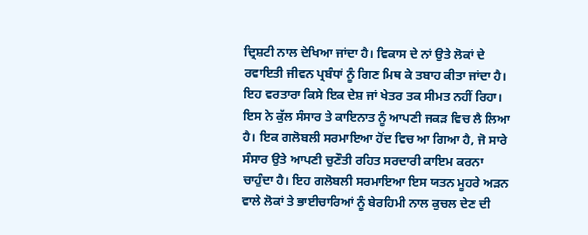ਦ੍ਰਿਸ਼ਟੀ ਨਾਲ ਦੇਖਿਆ ਜਾਂਦਾ ਹੈ। ਵਿਕਾਸ ਦੇ ਨਾਂ ਉਤੇ ਲੋਕਾਂ ਦੇ ਰਵਾਇਤੀ ਜੀਵਨ ਪ੍ਰਬੰਧਾਂ ਨੂੰ ਗਿਣ ਮਿਥ ਕੇ ਤਬਾਹ ਕੀਤਾ ਜਾਂਦਾ ਹੈ। ਇਹ ਵਰਤਾਰਾ ਕਿਸੇ ਇਕ ਦੇਸ਼ ਜਾਂ ਖੇਤਰ ਤਕ ਸੀਮਤ ਨਹੀਂ ਰਿਹਾ। ਇਸ ਨੇ ਕੁੱਲ ਸੰਸਾਰ ਤੇ ਕਾਇਨਾਤ ਨੂੰ ਆਪਣੀ ਜਕੜ ਵਿਚ ਲੈ ਲਿਆ ਹੈ। ਇਕ ਗਲੋਬਲੀ ਸਰਮਾਇਆ ਹੋਂਦ ਵਿਚ ਆ ਗਿਆ ਹੈ, ਜੋ ਸਾਰੇ ਸੰਸਾਰ ਉਤੇ ਆਪਣੀ ਚੁਣੌਤੀ ਰਹਿਤ ਸਰਦਾਰੀ ਕਾਇਮ ਕਰਨਾ ਚਾਹੁੰਦਾ ਹੈ। ਇਹ ਗਲੋਬਲੀ ਸਰਮਾਇਆ ਇਸ ਯਤਨ ਮੂਹਰੇ ਅੜਨ ਵਾਲੇ ਲੋਕਾਂ ਤੇ ਭਾਈਚਾਰਿਆਂ ਨੂੰ ਬੇਰਹਿਮੀ ਨਾਲ ਕੁਚਲ ਦੇਣ ਦੀ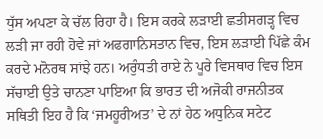ਧੁੱਸ ਅਪਣਾ ਕੇ ਚੱਲ ਰਿਹਾ ਹੈ। ਇਸ ਕਰਕੇ ਲੜਾਈ ਛਤੀਸਗੜ੍ਹ ਵਿਚ ਲੜੀ ਜਾ ਰਹੀ ਹੋਵੇ ਜਾਂ ਅਫਗਾਨਿਸਤਾਨ ਵਿਚ, ਇਸ ਲੜਾਈ ਪਿੱਛੇ ਕੰਮ ਕਰਦੇ ਮਨੋਰਥ ਸਾਂਝੇ ਹਨ। ਅਰੁੰਧਤੀ ਰਾਏ ਨੇ ਪੂਰੇ ਵਿਸਥਾਰ ਵਿਚ ਇਸ ਸੱਚਾਈ ਉਤੇ ਚਾਨਣਾ ਪਾਇਆ ਕਿ ਭਾਰਤ ਦੀ ਅਜੋਕੀ ਰਾਜਨੀਤਕ ਸਥਿਤੀ ਇਹ ਹੈ ਕਿ ‘ਜਮਹੂਰੀਅਤ’ ਦੇ ਨਾਂ ਹੇਠ ਅਧੁਨਿਕ ਸਟੇਟ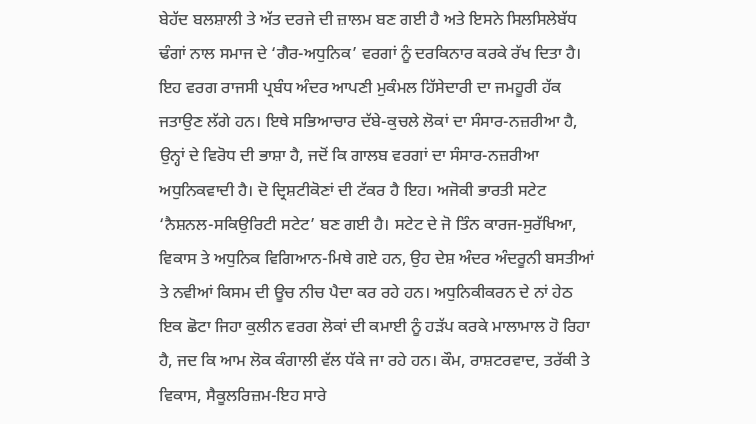ਬੇਹੱਦ ਬਲਸ਼ਾਲੀ ਤੇ ਅੱਤ ਦਰਜੇ ਦੀ ਜ਼ਾਲਮ ਬਣ ਗਈ ਹੈ ਅਤੇ ਇਸਨੇ ਸਿਲਸਿਲੇਬੱਧ ਢੰਗਾਂ ਨਾਲ ਸਮਾਜ ਦੇ ‘ਗੈਰ-ਅਧੁਨਿਕ’ ਵਰਗਾਂ ਨੂੰ ਦਰਕਿਨਾਰ ਕਰਕੇ ਰੱਖ ਦਿਤਾ ਹੈ। ਇਹ ਵਰਗ ਰਾਜਸੀ ਪ੍ਰਬੰਧ ਅੰਦਰ ਆਪਣੀ ਮੁਕੰਮਲ ਹਿੱਸੇਦਾਰੀ ਦਾ ਜਮਹੂਰੀ ਹੱਕ ਜਤਾਉਣ ਲੱਗੇ ਹਨ। ਇਥੇ ਸਭਿਆਚਾਰ ਦੱਬੇ-ਕੁਚਲੇ ਲੋਕਾਂ ਦਾ ਸੰਸਾਰ-ਨਜ਼ਰੀਆ ਹੈ, ਉਨ੍ਹਾਂ ਦੇ ਵਿਰੋਧ ਦੀ ਭਾਸ਼ਾ ਹੈ, ਜਦੋਂ ਕਿ ਗਾਲਬ ਵਰਗਾਂ ਦਾ ਸੰਸਾਰ-ਨਜ਼ਰੀਆ ਅਧੁਨਿਕਵਾਦੀ ਹੈ। ਦੋ ਦ੍ਰਿਸ਼ਟੀਕੋਣਾਂ ਦੀ ਟੱਕਰ ਹੈ ਇਹ। ਅਜੋਕੀ ਭਾਰਤੀ ਸਟੇਟ ‘ਨੈਸ਼ਨਲ-ਸਕਿਉਰਿਟੀ ਸਟੇਟ’ ਬਣ ਗਈ ਹੈ। ਸਟੇਟ ਦੇ ਜੋ ਤਿੰਨ ਕਾਰਜ-ਸੁਰੱਖਿਆ, ਵਿਕਾਸ ਤੇ ਅਧੁਨਿਕ ਵਿਗਿਆਨ-ਮਿਥੇ ਗਏ ਹਨ, ਉਹ ਦੇਸ਼ ਅੰਦਰ ਅੰਦਰੂਨੀ ਬਸਤੀਆਂ ਤੇ ਨਵੀਆਂ ਕਿਸਮ ਦੀ ਊਚ ਨੀਚ ਪੈਦਾ ਕਰ ਰਹੇ ਹਨ। ਅਧੁਨਿਕੀਕਰਨ ਦੇ ਨਾਂ ਹੇਠ ਇਕ ਛੋਟਾ ਜਿਹਾ ਕੁਲੀਨ ਵਰਗ ਲੋਕਾਂ ਦੀ ਕਮਾਈ ਨੂੰ ਹੜੱਪ ਕਰਕੇ ਮਾਲਾਮਾਲ ਹੋ ਰਿਹਾ ਹੈ, ਜਦ ਕਿ ਆਮ ਲੋਕ ਕੰਗਾਲੀ ਵੱਲ ਧੱਕੇ ਜਾ ਰਹੇ ਹਨ। ਕੌਮ, ਰਾਸ਼ਟਰਵਾਦ, ਤਰੱਕੀ ਤੇ ਵਿਕਾਸ, ਸੈਕੂਲਰਿਜ਼ਮ-ਇਹ ਸਾਰੇ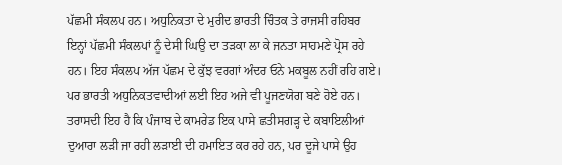ਪੱਛਮੀ ਸੰਕਲਪ ਹਨ। ਅਧੁਨਿਕਤਾ ਦੇ ਮੁਰੀਦ ਭਾਰਤੀ ਚਿੰਤਕ ਤੇ ਰਾਜਸੀ ਰਹਿਬਰ ਇਨ੍ਹਾਂ ਪੱਛਮੀ ਸੰਕਲਪਾਂ ਨੂੰ ਦੇਸੀ ਘਿਉ ਦਾ ਤੜਕਾ ਲਾ ਕੇ ਜਨਤਾ ਸਾਹਮਣੇ ਪ੍ਰੋਸ ਰਹੇ ਹਨ। ਇਹ ਸੰਕਲਪ ਅੱਜ ਪੱਛਮ ਦੇ ਕੁੱਝ ਵਰਗਾਂ ਅੰਦਰ ਓਨੇ ਮਕਬੂਲ ਨਹੀਂ ਰਹਿ ਗਏ। ਪਰ ਭਾਰਤੀ ਅਧੁਨਿਕਤਵਾਦੀਆਂ ਲਈ ਇਹ ਅਜੇ ਵੀ ਪੂਜਣਯੋਗ ਬਣੇ ਹੋਏ ਹਨ। ਤਰਾਸਦੀ ਇਹ ਹੈ ਕਿ ਪੰਜਾਬ ਦੇ ਕਾਮਰੇਡ ਇਕ ਪਾਸੇ ਛਤੀਸਗੜ੍ਹ ਦੇ ਕਬਾਇਲੀਆਂ ਦੁਆਰਾ ਲੜੀ ਜਾ ਰਹੀ ਲੜਾਈ ਦੀ ਹਮਾਇਤ ਕਰ ਰਹੇ ਹਨ, ਪਰ ਦੂਜੇ ਪਾਸੇ ਉਹ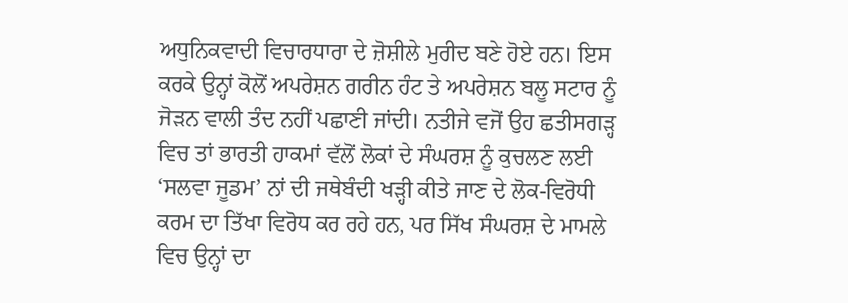ਅਧੁਨਿਕਵਾਦੀ ਵਿਚਾਰਧਾਰਾ ਦੇ ਜ਼ੋਸ਼ੀਲੇ ਮੁਰੀਦ ਬਣੇ ਹੋਏ ਹਨ। ਇਸ ਕਰਕੇ ਉਨ੍ਹਾਂ ਕੋਲੋਂ ਅਪਰੇਸ਼ਨ ਗਰੀਨ ਹੰਟ ਤੇ ਅਪਰੇਸ਼ਨ ਬਲੂ ਸਟਾਰ ਨੂੰ ਜੋੜਨ ਵਾਲੀ ਤੰਦ ਨਹੀਂ ਪਛਾਣੀ ਜਾਂਦੀ। ਨਤੀਜੇ ਵਜੋਂ ਉਹ ਛਤੀਸਗੜ੍ਹ ਵਿਚ ਤਾਂ ਭਾਰਤੀ ਹਾਕਮਾਂ ਵੱਲੋਂ ਲੋਕਾਂ ਦੇ ਸੰਘਰਸ਼ ਨੂੰ ਕੁਚਲਣ ਲਈ ‘ਸਲਵਾ ਜੂਡਮ’ ਨਾਂ ਦੀ ਜਥੇਬੰਦੀ ਖੜ੍ਹੀ ਕੀਤੇ ਜਾਣ ਦੇ ਲੋਕ-ਵਿਰੋਧੀ ਕਰਮ ਦਾ ਤਿੱਖਾ ਵਿਰੋਧ ਕਰ ਰਹੇ ਹਨ, ਪਰ ਸਿੱਖ ਸੰਘਰਸ਼ ਦੇ ਮਾਮਲੇ ਵਿਚ ਉਨ੍ਹਾਂ ਦਾ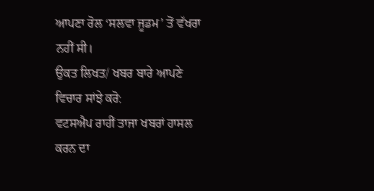ਆਪਣਾ ਰੋਲ ‘ਸਲਵਾ ਜੂਡਮ’ ਤੋਂ ਵੱਖਰਾ ਨਹੀਂ ਸੀ।
ਉਕਤ ਲਿਖਤ/ ਖਬਰ ਬਾਰੇ ਆਪਣੇ ਵਿਚਾਰ ਸਾਂਝੇ ਕਰੋ:
ਵਟਸਐਪ ਰਾਹੀਂ ਤਾਜਾ ਖਬਰਾਂ ਹਾਸਲ ਕਰਨ ਦਾ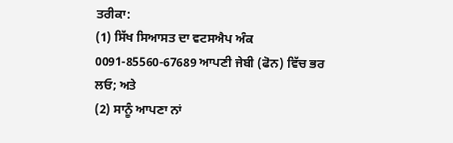ਤਰੀਕਾ:
(1) ਸਿੱਖ ਸਿਆਸਤ ਦਾ ਵਟਸਐਪ ਅੰਕ 0091-85560-67689 ਆਪਣੀ ਜੇਬੀ (ਫੋਨ) ਵਿੱਚ ਭਰ ਲਓ; ਅਤੇ
(2) ਸਾਨੂੰ ਆਪਣਾ ਨਾਂ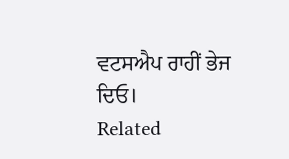ਵਟਸਐਪ ਰਾਹੀਂ ਭੇਜ ਦਿਓ।
Related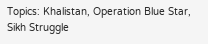Topics: Khalistan, Operation Blue Star, Sikh Struggle